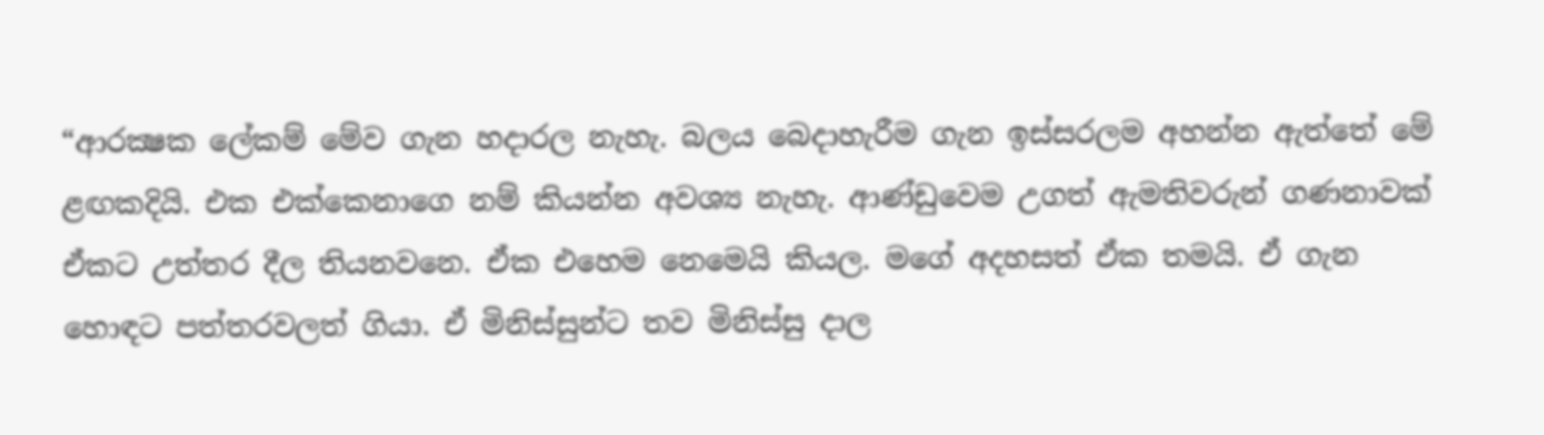“ආරක්‍ෂක ලේකම් මේව ගැන හදාරල නැහැ. බලය බෙදාහැරීම ගැන ඉස්සරලම අහන්න ඇත්තේ මේ ළඟකදියි. එක එක්කෙනාගෙ නම් කියන්න අවශ්‍ය නැහැ. ආණ්ඩුවෙම උගත් ඇමතිවරුන් ගණනාවක් ඒකට උත්තර දීල තියනවනෙ. ඒක එහෙම නෙමෙයි කියල. මගේ අදහසත් ඒක තමයි. ඒ ගැන හොඳට පත්තරවලත් ගියා. ඒ මිනිස්සුන්ට තව මිනිස්සු දාල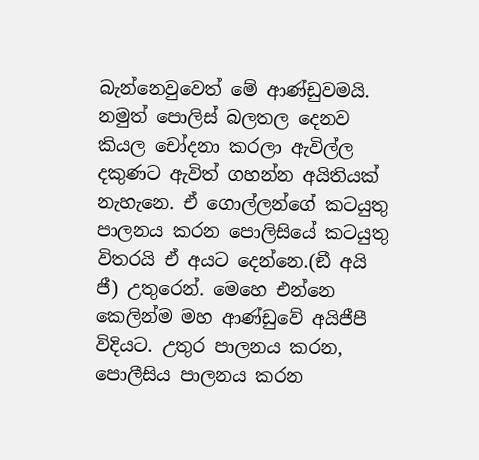බැන්නෙවුවෙත් මේ ආණ්ඩුවමයි. නමුත් පොලිස් බලතල දෙනව කියල චෝදනා කරලා ඇවිල්ල දකුණට ඇවිත් ගහන්න අයිතියක් නැහැනෙ. ඒ ගොල්ලන්ගේ කටයුතු පාලනය කරන පොලිසියේ කටයුතු විතරයි ඒ අයට දෙන්නෙ.(ඞී අයි ජී) උතුරෙන්. මෙහෙ එන්නෙ කෙලින්ම මහ ආණ්ඩුවේ අයිජීපී විදියට. උතුර පාලනය කරන, පොලීසිය පාලනය කරන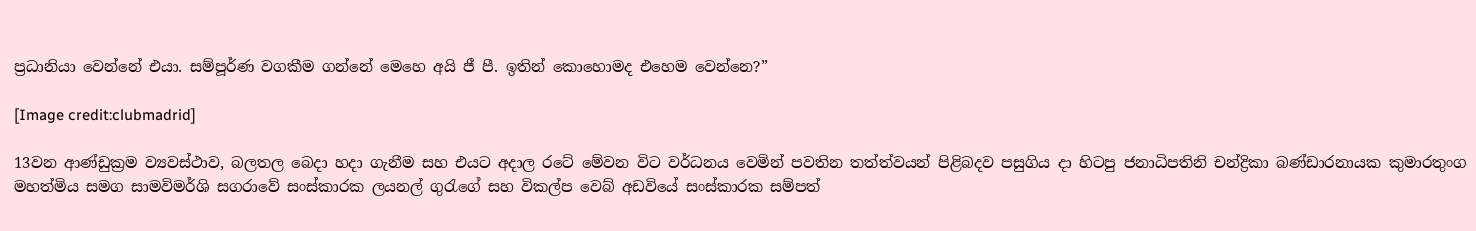ප්‍රධානියා වෙන්නේ එයා. සම්පූර්ණ වගකීම ගන්නේ මෙහෙ අයි ජී පී. ඉතින් කොහොමද එහෙම වෙන්නෙ?”

[Image credit:clubmadrid]

13වන ආණ්ඩුක්‍රම ව්‍යවස්ථාව, බලතල බෙදා හදා ගැනීම සහ එයට අදාල රටේ මේවන විට වර්ධනය වෙමින් පවතින තත්ත්වයන් පිළිබදව පසුගිය දා හිටපු ජනාධිපතිනි චන්ද්‍රිකා බණ්ඩාරනායක කුමාරතුංග මහත්මිය සමග සාමවිමර්ශි සගරාවේ සංස්කාරක ලයනල් ගුරැගේ සහ විකල්ප වෙබ් අඩවියේ සංස්කාරක සම්පත්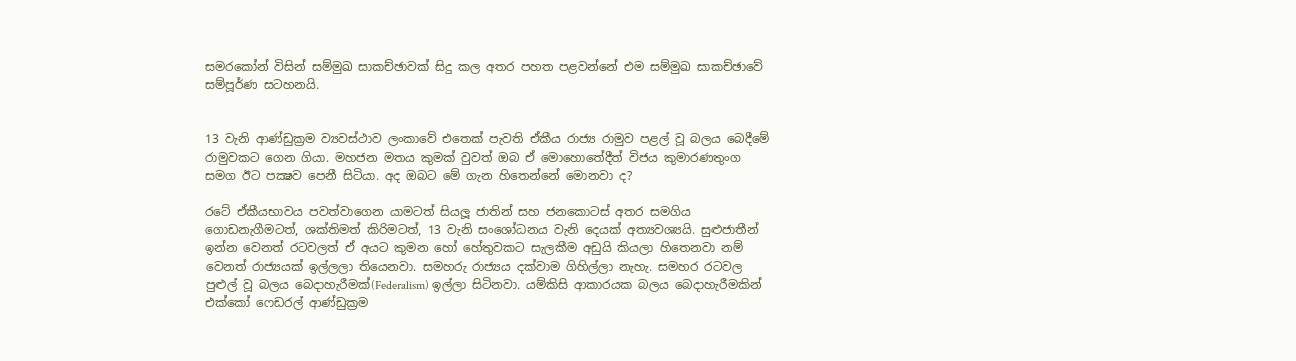සමරකෝන් විසින් සම්මුඛ සාකච්ඡාවක් සිදු කල අතර පහත පළවන්නේ එම සම්මුඛ සාකච්ඡාවේ සම්පූර්ණ සටහනයි.


13 වැනි ආණ්ඩුක්‍රම ව්‍යවස්ථාව ලංකාවේ එතෙක් පැවති ඒකීය රාජ්‍ය රාමුව පළල් වූ බලය බෙදීමේ රාමුවකට ගෙන ගියා. මහජන මතය කුමක් වුවත් ඔබ ඒ මොහොතේදීත් විජය කුමාරණතුංග සමග ඊට පක්‍ෂව පෙනී සිටියා. අද ඔබට මේ ගැන හිතෙන්නේ මොනවා ද?

රටේ ඒකීයභාවය පවත්වාගෙන යාමටත් සියලූ ජාතින් සහ ජනකොටස් අතර සමගිය ගොඩනැගීමටත්, ශක්තිමත් කිරිමටත්, 13 වැනි සංශෝධනය වැනි දෙයක් අත්‍යවශ්‍යයි. සුළුජාතීන් ඉන්න වෙනත් රටවලත් ඒ අයට කුමන හෝ හේතුවකට සැලකීම අඩුයි කියලා හිතෙනවා නම් වෙනත් රාජ්‍යයක් ඉල්ලලා තියෙනවා. සමහරු රාජ්‍යය දක්වාම ගිහිල්ලා නැහැ. සමහර රටවල පුළුල් වූ බලය බෙදාහැරීමක්(Federalism) ඉල්ලා සිටිනවා. යම්කිසි ආකාරයක බලය බෙදාහැරීමකින් එක්කෝ ෆෙඩරල් ආණ්ඩුක්‍රම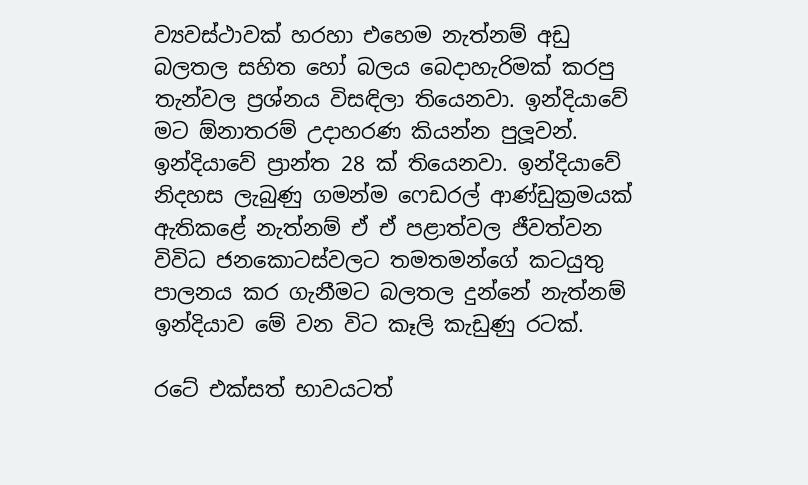ව්‍යවස්ථාවක් හරහා එහෙම නැත්නම් අඩු බලතල සහිත හෝ බලය බෙදාහැරිමක් කරපු තැන්වල ප්‍රශ්නය විසඳිලා තියෙනවා. ඉන්දියාවේ මට ඕනාතරම් උදාහරණ කියන්න පුලූවන්. ඉන්දියාවේ ප්‍රාන්ත 28 ක් තියෙනවා. ඉන්දියාවේ නිදහස ලැබුණු ගමන්ම ෆෙඩරල් ආණ්ඩුක්‍රමයක් ඇතිකළේ නැත්නම් ඒ ඒ පළාත්වල ජීවත්වන විවිධ ජනකොටස්වලට තමතමන්ගේ කටයුතු පාලනය කර ගැනීමට බලතල දුන්නේ නැත්නම් ඉන්දියාව මේ වන විට කෑලි කැඩුණු රටක්.

රටේ එක්සත් භාවයටත්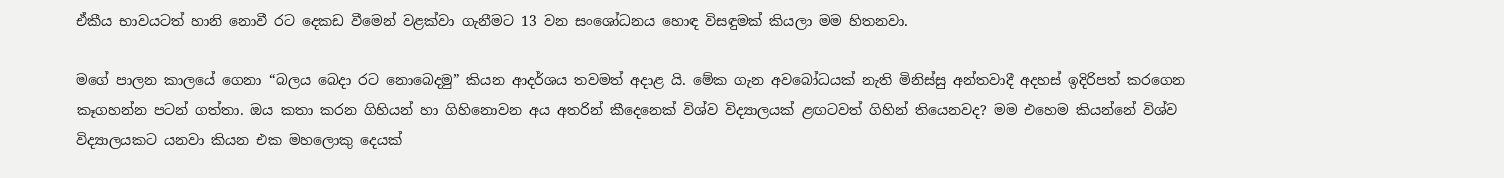ඒකීය භාවයටත් හානි නොවී රට දෙකඩ වීමෙන් වළක්වා ගැනීමට 13 වන සංශෝධනය හොඳ විසඳුමක් කියලා මම හිතනවා.

මගේ පාලන කාලයේ ගෙනා “බලය බෙදා රට නොබෙදමු” කියන ආදර්ශය තවමත් අදාළ යි. මේක ගැන අවබෝධයක් නැති මිනිස්සු අන්තවාදී අදහස් ඉදිරිපත් කරගෙන කෑගහන්න පටන් ගත්තා. ඔය කතා කරන ගිහියන් හා ගිහිනොවන අය අතරින් කීදෙනෙක් විශ්ව විද්‍යාලයක් ළඟටවත් ගිහින් තියෙනවද? මම එහෙම කියන්නේ විශ්ව විද්‍යාලයකට යනවා කියන එක මහලොකු දෙයක්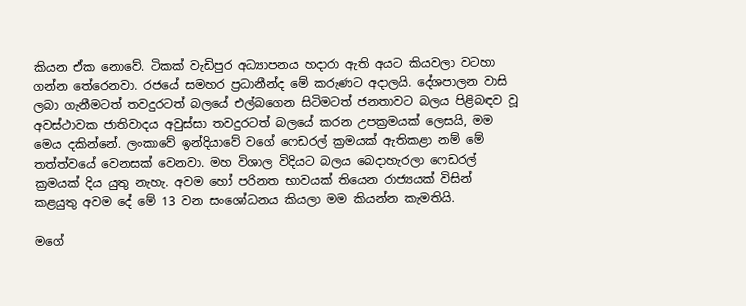කියන ඒක නොවේ. ටිකක් වැඩිපුර අධ්‍යාපනය හදාරා ඇති අයට කියවලා වටහා ගන්න තේරෙනවා. රජයේ සමහර ප්‍රධානීන්ද මේ කරුණට අදාලයි. දේශපාලන වාසි ලබා ගැනීමටත් තවදුරටත් බලයේ එල්බගෙන සිටිමටත් ජනතාවට බලය පිළිබඳව වූ අවස්ථාවක ජාතිවාදය අවුස්සා තවදුරටත් බලයේ කරන උපක්‍රමයක් ලෙසයි, මම මෙය දකින්නේ. ලංකාවේ ඉන්දියාවේ වගේ ෆෙඩරල් ක්‍රමයක් ඇතිකළා නම් මේ තත්ත්වයේ වෙනසක් වෙනවා. මහ විශාල විදියට බලය බෙදාහැරලා ෆෙඩරල් ක්‍රමයක් දිය යුතු නැහැ. අවම හෝ පරිනත භාවයක් තියෙන රාජ්‍යයක් විසින් කළයුතු අවම දේ මේ 13 වන සංශෝධනය කියලා මම කියන්න කැමතියි.

මගේ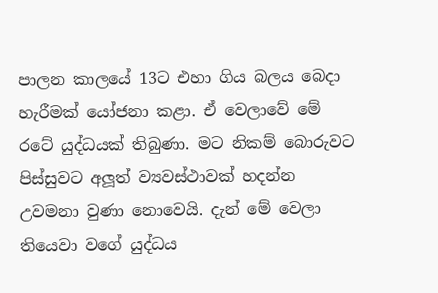පාලන කාලයේ 13ට එහා ගිය බලය බෙදා හැරීමක් යෝජනා කළා. ඒ වෙලාවේ මේ රටේ යුද්ධයක් තිබුණා. මට නිකම් බොරුවට පිස්සුවට අලූත් ව්‍යවස්ථාවක් හදන්න උවමනා වුණා නොවෙයි. දැන් මේ වෙලා තියෙවා වගේ යුද්ධය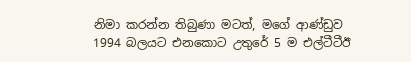නිමා කරන්න තිබුණා මටත්, මගේ ආණ්ඩුව 1994 බලයට එනකොට උතුරේ 5 ම එල්ටීටීඊ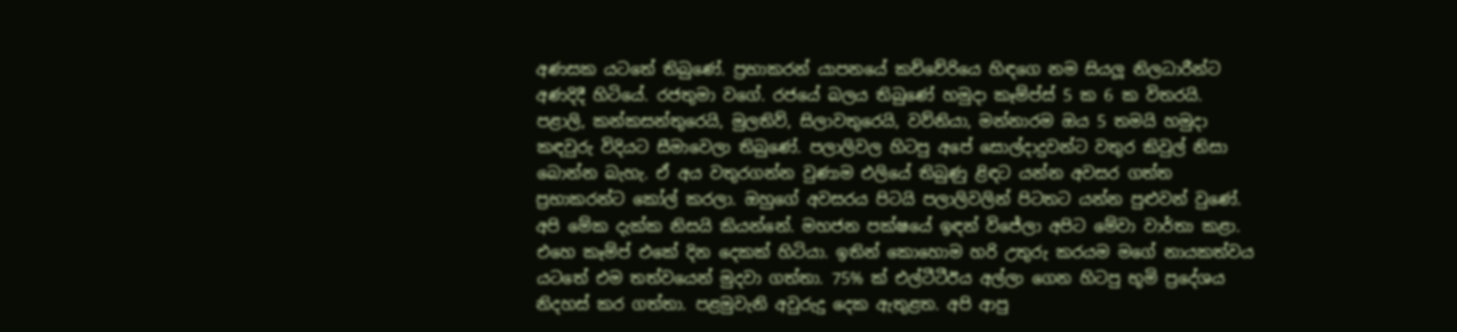අණසක යටතේ තිබුණේ. ප්‍රභාකරන් යාපනයේ කච්චේරියෙ හිඳගෙ නම සියලූ නිලධාරීන්ට අණදිදී හිටියේ. රජතුමා වගේ. රජයේ බලය තිබුණේ හමුදා කෑම්ප්ස් 5 ක 6 ක විතරයි. පළාලි, කන්කසන්තුරෙයි, මුලතිව්, සිලාවතුරෙයි, වව්නියා, මන්නාරම ඔය 5 තමයි හමුදා කඳවුරු විදියට සීමාවෙලා තිබුණේ. පලාලිවල හිටපු අපේ සොල්දාදුවන්ට වතුර කිවුල් නිසා බොන්න බැහැ. ඒ අය වතුරගන්න වුණාම එලියේ තිබුණු ළිඳට යන්න අවසර ගත්ත ප්‍රභාකරන්ට කෝල් කරලා. ඔහුගේ අවසරය පිටයි පලාලිවලින් පිටතට යන්න පුළුවන් වුණේ. අපි මේක දැක්ක නිසයි කියන්නේ. මහජන පක්ෂයේ ඉඳන් විජේලා අපිට මේවා වාර්තා කළා. එහෙ කෑම්ප් එකේ දින දෙකක් හිටියා. ඉතින් කොහොම හරි උතුරු කරයම මගේ නායකත්වය යටතේ එම තත්වයෙන් මුදවා ගත්තා. 75% ක් එල්ටීටීඊය අල්ලා ගෙන හිටපු භූමි ප්‍රදේශය නිදහස් කර ගත්තා. පළමුවැනි අවුරුදු දෙක ඇතුළත. අපි ආපු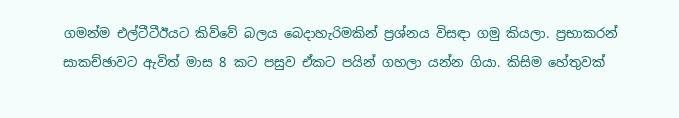ගමන්ම එල්ටීටීඊයට කිව්වේ බලය බෙදාහැරිමකින් ප්‍රශ්නය විසඳා ගමු කියලා. ප්‍රභාකරන් සාකච්ඡාවට ඇවිත් මාස 8 කට පසුව ඒකට පයින් ගහලා යන්න ගියා. කිසිම හේතුවක්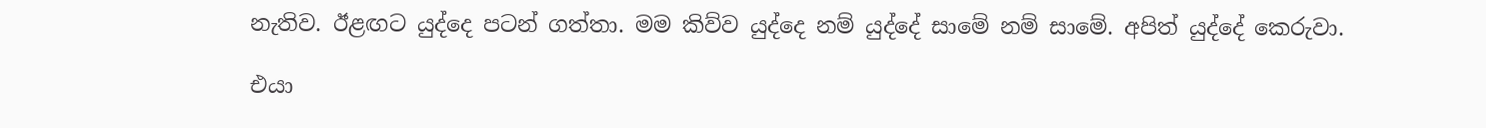නැතිව. ඊළඟට යුද්දෙ පටන් ගත්තා. මම කිව්ව යුද්දෙ නම් යුද්දේ සාමේ නම් සාමේ. අපිත් යුද්දේ කෙරුවා.

එයා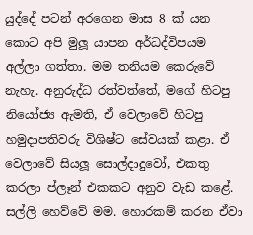යුද්දේ පටන් අරගෙන මාස 8 ක් යන කොට අපි මුලූ යාපන අර්ධද්විපයම අල්ලා ගත්තා. මම තනියම කෙරුවේ නැහැ. අනුරුද්ධ රත්වත්තේ, මගේ හිටපු නියෝජ්‍ය ඇමති, ඒ වෙලාවේ හිටපු හමුදාපතිවරු විශිෂ්ට සේවයක් කළා. ඒ වෙලාවේ සියලූ සොල්දාදුවෝ, එකතු කරලා ප්ලෑන් එකකට අනුව වැඩ කළේ. සල්ලි හෙව්වේ මම. හොරකම් කරන ඒවා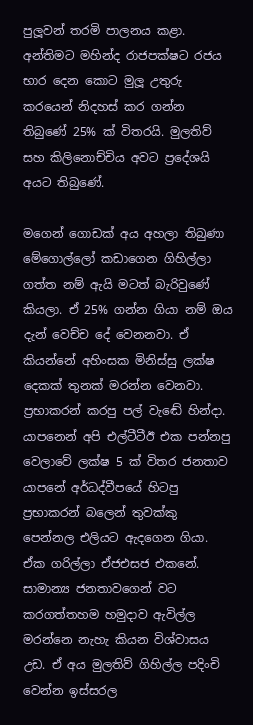පුලූවන් තරමි පාලනය කළා. අන්තිමට මහින්ද රාජපක්ෂට රජය භාර දෙන කොට මුලූ උතුරු කරයෙන් නිදහස් කර ගන්න තිබුණේ 25% ක් විතරයි. මුලතිව් සහ කිලිනොච්චිය අවට ප්‍රදේශයි අයට තිබුණේ.

මගෙන් ගොඩක් අය අහලා තිබුණා මේගොල්ලෝ කඩාගෙන ගිහිල්ලා ගත්ත නම් ඇයි මටත් බැරිවුණේ කියලා. ඒ 25% ගන්න ගියා නම් ඔය දැන් වෙච්ච දේ වෙනනවා. ඒ කියන්නේ අහිංසක මිනිස්සු ලක්ෂ දෙකක් තුනක් මරන්න වෙනවා. ප්‍රභාකරන් කරපු පල් වැඬේ හින්දා. යාපනෙන් අපි එල්ටීටීඊ එක පන්නපු වෙලාවේ ලක්ෂ 5 ක් විතර ජනතාව යාපනේ අර්ධද්වීපයේ හිටපු ප්‍රභාකරන් බලෙන් තුවක්කු පෙන්නල එලියට ඇදගෙන ගියා. ඒක ගරිල්ලා ඒජඑසජ එකනේ. සාමාන්‍ය ජනතාවගෙන් වට කරගත්තහම හමුදාව ඇවිල්ල මරන්නෙ නැහැ කියන විශ්වාසය උඩ. ඒ අය මුලතිව් ගිහිල්ල පදිංචි වෙන්න ඉස්සරල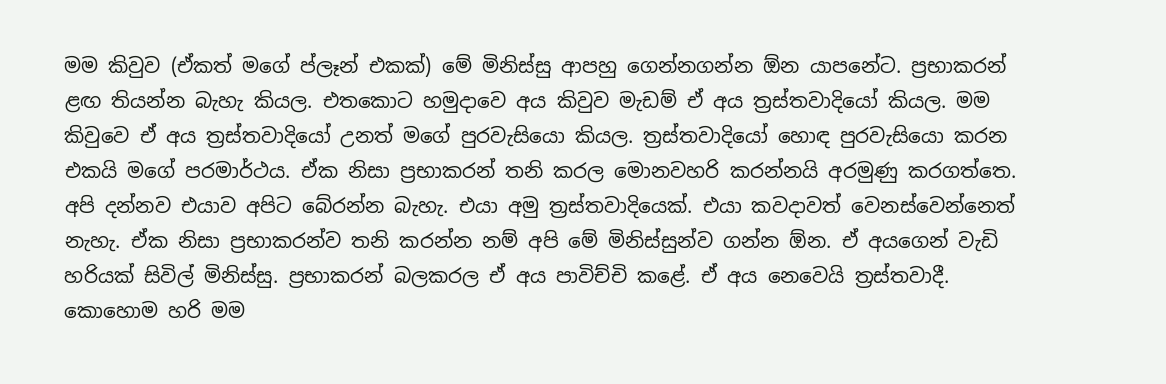මම කිවුව (ඒකත් මගේ ප්ලෑන් එකක්) මේ මිනිස්සු ආපහු ගෙන්නගන්න ඕන යාපනේට. ප්‍රභාකරන් ළඟ තියන්න බැහැ කියල. එතකොට හමුදාවෙ අය කිවුව මැඩම් ඒ අය ත්‍රස්තවාදියෝ කියල. මම කිවුවෙ ඒ අය ත්‍රස්තවාදියෝ උනත් මගේ පුරවැසියො කියල. ත්‍රස්තවාදියෝ හොඳ පුරවැසියො කරන එකයි මගේ පරමාර්ථය. ඒක නිසා ප්‍රභාකරන් තනි කරල මොනවහරි කරන්නයි අරමුණු කරගත්තෙ. අපි දන්නව එයාව අපිට බේරන්න බැහැ. එයා අමු ත්‍රස්තවාදියෙක්. එයා කවදාවත් වෙනස්වෙන්නෙත් නැහැ. ඒක නිසා ප්‍රභාකරන්ව තනි කරන්න නම් අපි මේ මිනිස්සුන්ව ගන්න ඕන. ඒ අයගෙන් වැඩි හරියක් සිවිල් මිනිස්සු. ප්‍රභාකරන් බලකරල ඒ අය පාවිච්චි කළේ. ඒ අය නෙවෙයි ත්‍රස්තවාදී. කොහොම හරි මම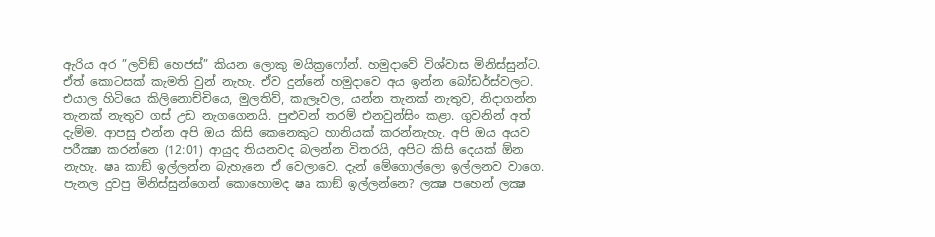ඇරිය අර ”ලව්ඞ් හෙජස්” කියන ලොකු මයික්‍රෆෝන්. හමුදාවේ විශ්වාස මිනිස්සුන්ට. ඒත් කොටසක් කැමති වුන් නැහැ. ඒව දුන්නේ හමුදාවෙ අය ඉන්න බෝඩර්ස්වලට. එයාල හිටියෙ කිලිනොච්චියෙ, මුලතිව්, කැලෑවල, යන්න තැනක් නැතුව, නිදාගන්න තැනක් නැතුව ගස් උඩ නැගගෙනයි. පුළුවන් තරම් එනවුන්සිං කළා. ගුවනින් අත් දැම්ම. ආපසු එන්න අපි ඔය කිසි කෙනෙකුට හානියක් කරන්නැහැ. අපි ඔය අයව පරීක්‍ෂා කරන්නෙ (12:01) ආයුද තියනවද බලන්න විතරයි, අපිට කිසි දෙයක් ඕන නැහැ. ෂෘ කාඞ් ඉල්ලන්න බැහැනෙ ඒ වෙලාවෙ. දැන් මේගොල්ලො ඉල්ලනව වාගෙ. පැනල දුවපු මිනිස්සුන්ගෙන් කොහොමද ෂෘ කාඞ් ඉල්ලන්නෙ? ලක්‍ෂ පහෙන් ලක්‍ෂ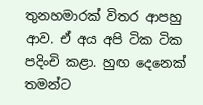තුනහමාරක් විතර ආපහු ආව. ඒ අය අපි ටික ටික පදිංචි කළා. හුඟ දෙනෙක් තමන්ට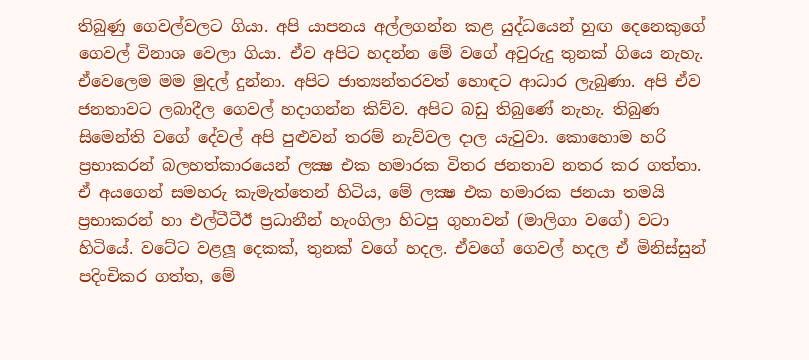තිබුණු ගෙවල්වලට ගියා. අපි යාපනය අල්ලගන්න කළ යුද්ධයෙන් හුඟ දෙනෙකුගේ ගෙවල් විනාශ වෙලා ගියා. ඒව අපිට හදන්න මේ වගේ අවුරුදු තුනක් ගියෙ නැහැ. ඒවෙලෙම මම මුදල් දුන්නා. අපිට ජාත්‍යන්තරවත් හොඳට ආධාර ලැබුණා. අපි ඒව ජනතාවට ලබාදීල ගෙවල් හදාගන්න කිව්ව. අපිට බඩු තිබුණේ නැහැ. තිබුණ සිමෙන්ති වගේ දේවල් අපි පුළුවන් තරම් නැව්වල දාල යැවුවා. කොහොම හරි ප්‍රභාකරන් බලහත්කාරයෙන් ලක්‍ෂ එක හමාරක විතර ජනතාව නතර කර ගත්තා. ඒ අයගෙන් සමහරු කැමැත්තෙන් හිටිය, මේ ලක්‍ෂ එක හමාරක ජනයා තමයි ප්‍රභාකරන් හා එල්ටීටීඊ ප්‍රධානීන් හැංගිලා හිටපු ගුහාවන් (මාලිගා වගේ) වටා හිටියේ. වටේට වළලූ දෙකක්, තුනක් වගේ හදල. ඒවගේ ගෙවල් හදල ඒ මිනිස්සුන් පදිංචිකර ගත්ත, මේ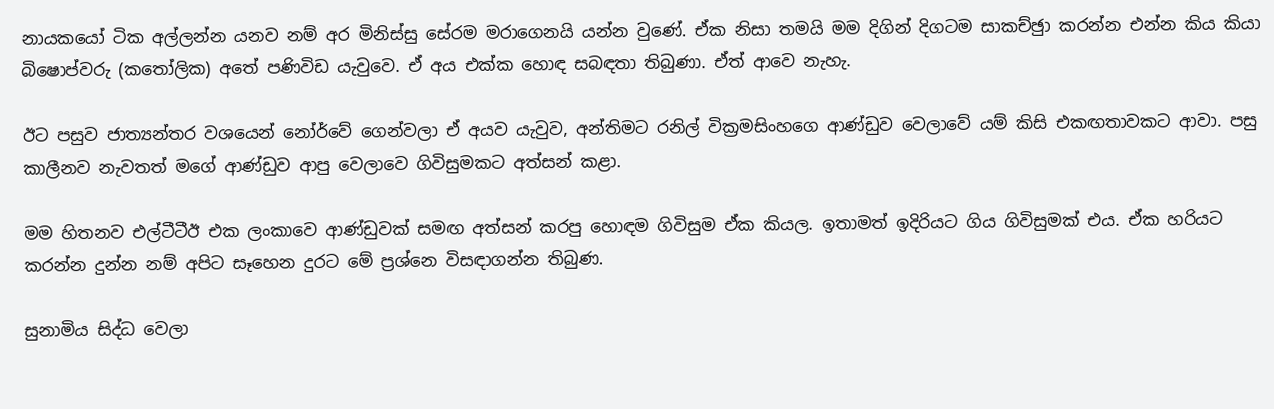නායකයෝ ටික අල්ලන්න යනව නම් අර මිනිස්සු සේරම මරාගෙනයි යන්න වුණේ. ඒක නිසා තමයි මම දිගින් දිගටම සාකච්ඡුා කරන්න එන්න කිය කියා බිෂොප්වරු (කතෝලික) අතේ පණිවිඩ යැවුවෙ. ඒ අය එක්ක හොඳ සබඳතා තිබුණා. ඒත් ආවෙ නැහැ.

ඊට පසුව ජාත්‍යන්තර වශයෙන් නෝර්වේ ගෙන්වලා ඒ අයව යැවුව, අන්තිමට රනිල් වික්‍රමසිංහගෙ ආණ්ඩුව වෙලාවේ යම් කිසි එකඟතාවකට ආවා. පසු කාලීනව නැවතත් මගේ ආණ්ඩුව ආපු වෙලාවෙ ගිවිසුමකට අත්සන් කළා.

මම හිතනව එල්ටීටීඊ එක ලංකාවෙ ආණ්ඩුවක් සමඟ අත්සන් කරපු හොඳම ගිවිසුම ඒක කියල. ඉතාමත් ඉදිරියට ගිය ගිවිසුමක් එය. ඒක හරියට කරන්න දුන්න නම් අපිට සෑහෙන දුරට මේ ප්‍රශ්නෙ විසඳාගන්න තිබුණ.

සුනාමිය සිද්ධ වෙලා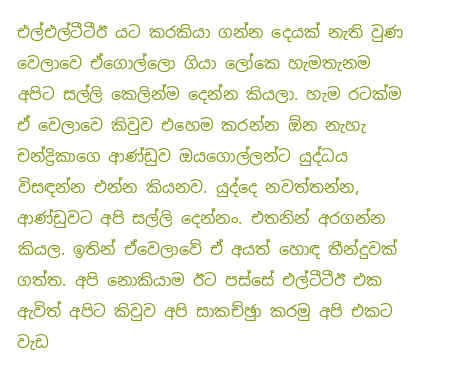එල්එල්ටීටීඊ යට කරකියා ගන්න දෙයක් නැති වුණ වෙලාවෙ ඒගොල්ලො ගියා ලෝකෙ හැමතැනම අපිට සල්ලි කෙලින්ම දෙන්න කියලා. හැම රටක්ම ඒ වෙලාවෙ කිවුව එහෙම කරන්න ඕන නැහැ චන්ද්‍රිකාගෙ ආණ්ඩුව ඔයගොල්ලන්ට යුද්ධය විසඳන්න එන්න කියනව. යුද්දෙ නවත්තන්න, ආණ්ඩුවට අපි සල්ලි දෙන්නං. එතනින් අරගන්න කියල. ඉතින් ඒවෙලාවේ ඒ අයත් හොඳ තීන්දුවක් ගත්ත. අපි නොකියාම ඊට පස්සේ එල්ටීටීඊ එක ඇවිත් අපිට කිවුව අපි සාකච්ඡුා කරමු අපි එකට වැඩ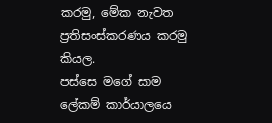කරමු, මේක නැවත ප්‍රතිසංස්කරණය කරමු කියල.
පස්සෙ මගේ සාම ලේකම් කාර්යාලයෙ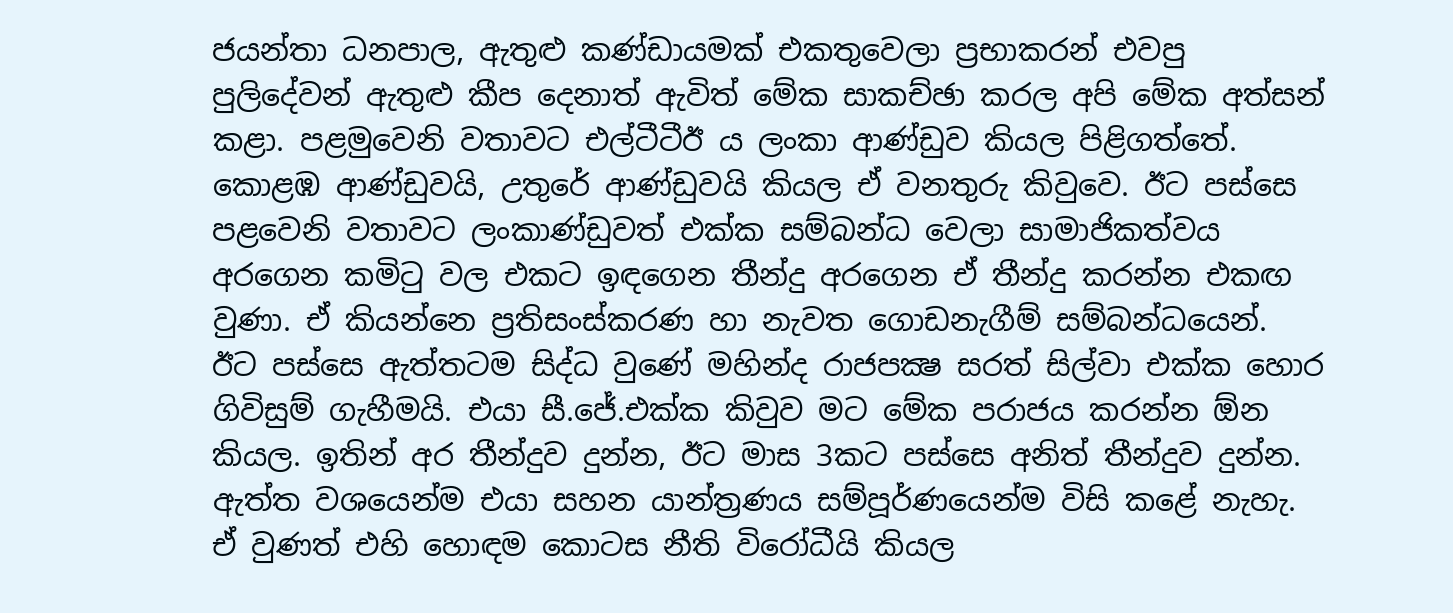ජයන්තා ධනපාල, ඇතුළු කණ්ඩායමක් එකතුවෙලා ප්‍රභාකරන් එවපු පුලිදේවන් ඇතුළු කීප දෙනාත් ඇවිත් මේක සාකච්ඡා කරල අපි මේක අත්සන් කළා. පළමුවෙනි වතාවට එල්ටීටීඊ ය ලංකා ආණ්ඩුව කියල පිළිගත්තේ. කොළඹ ආණ්ඩුවයි, උතුරේ ආණ්ඩුවයි කියල ඒ වනතුරු කිවුවෙ. ඊට පස්සෙ පළවෙනි වතාවට ලංකාණ්ඩුවත් එක්ක සම්බන්ධ වෙලා සාමාජිකත්වය අරගෙන කමිටු වල එකට ඉඳගෙන තීන්දු අරගෙන ඒ තීන්දු කරන්න එකඟ වුණා. ඒ කියන්නෙ ප්‍රතිසංස්කරණ හා නැවත ගොඩනැගීම් සම්බන්ධයෙන්.
ඊට පස්සෙ ඇත්තටම සිද්ධ වුණේ මහින්ද රාජපක්‍ෂ සරත් සිල්වා එක්ක හොර ගිවිසුම් ගැහීමයි. එයා සී.ජේ.එක්ක කිවුව මට මේක පරාජය කරන්න ඕන කියල. ඉතින් අර තීන්දුව දුන්න, ඊට මාස 3කට පස්සෙ අනිත් තීන්දුව දුන්න. ඇත්ත වශයෙන්ම එයා සහන යාන්ත්‍රණය සම්පූර්ණයෙන්ම විසි කළේ නැහැ. ඒ වුණත් එහි හොඳම කොටස නීති විරෝධීයි කියල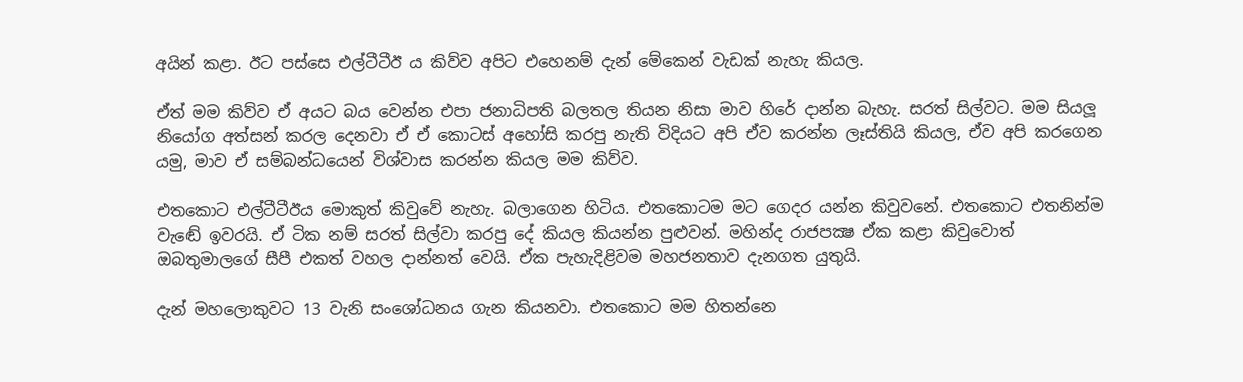අයින් කළා. ඊට පස්සෙ එල්ටීටීඊ ය කිව්ව අපිට එහෙනම් දැන් මේකෙන් වැඩක් නැහැ කියල.

ඒත් මම කිව්ව ඒ අයට බය වෙන්න එපා ජනාධිපති බලතල තියන නිසා මාව හිරේ දාන්න බැහැ. සරත් සිල්වට. මම සියලූ නියෝග අත්සන් කරල දෙනවා ඒ ඒ කොටස් අහෝසි කරපු නැති විදියට අපි ඒව කරන්න ලෑස්තියි කියල, ඒව අපි කරගෙන යමු, මාව ඒ සම්බන්ධයෙන් විශ්වාස කරන්න කියල මම කිව්ව.

එතකොට එල්ටීටීඊය මොකුත් කිවුවේ නැහැ. බලාගෙන හිටිය. එතකොටම මට ගෙදර යන්න කිවුවනේ. එතකොට එතනින්ම වැඬේ ඉවරයි. ඒ ටික නම් සරත් සිල්වා කරපු දේ කියල කියන්න පුළුවන්. මහින්ද රාජපක්‍ෂ ඒක කළා කිවුවොත් ඔබතුමාලගේ සීපී එකත් වහල දාන්නත් වෙයි. ඒක පැහැදිළිවම මහජනතාව දැනගත යුතුයි.

දැන් මහලොකුවට 13 වැනි සංශෝධනය ගැන කියනවා. එතකොට මම හිතන්නෙ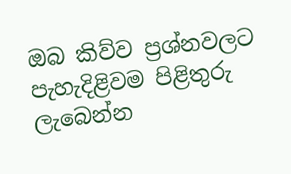ඔබ කිව්ව ප්‍රශ්නවලට පැහැදිළිවම පිළිතුරු ලැබෙන්න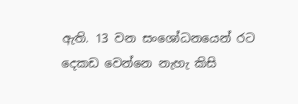ඇති. 13 වන සංශෝධනයෙන් රට දෙකඩ වෙන්නෙ නැහැ කිසි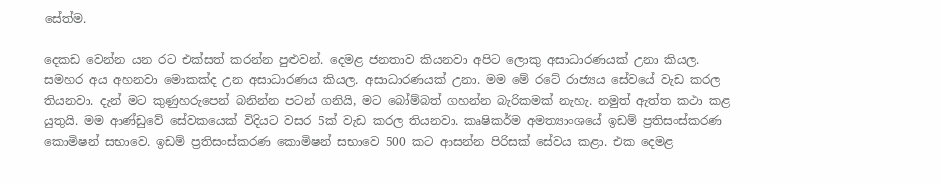සේත්ම.

දෙකඩ වෙන්න යන රට එක්සත් කරන්න පුළුවන්. දෙමළ ජනතාව කියනවා අපිට ලොකු අසාධාරණයක් උනා කියල. සමහර අය අහනවා මොකක්ද උන අසාධාරණය කියල. අසාධාරණයක් උනා. මම මේ රටේ රාජ්‍යය සේවයේ වැඩ කරල තියනවා. දැන් මට කුණුහරුපෙන් බනින්න පටන් ගනියි, මට බෝම්බත් ගහන්න බැරිකමක් නැහැ. නමුත් ඇත්ත කථා කළ යුතුයි. මම ආණ්ඩුවේ සේවකයෙක් විදියට වසර 5ක් වැඩ කරල තියනවා. කෘෂිකර්ම අමත්‍යාංශයේ ඉඩම් ප්‍රතිසංස්කරණ කොමිෂන් සභාවෙ. ඉඩම් ප්‍රතිසංස්කරණ කොමිෂන් සභාවෙ 500 කට ආසන්න පිරිසක් සේවය කළා. එක දෙමළ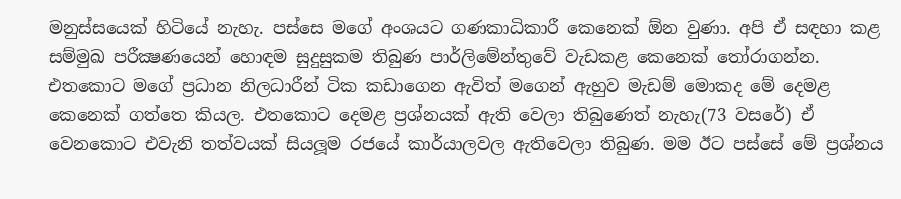මනුස්සයෙක් හිටියේ නැහැ. පස්සෙ මගේ අංශයට ගණකාධිකාරී කෙනෙක් ඕන වුණා. අපි ඒ සඳහා කළ සම්මුඛ පරීක්‍ෂණයෙන් හොඳම සුදුසුකම තිබුණ පාර්ලිමේන්තුවේ වැඩකළ කෙනෙක් තෝරාගන්න. එතකොට මගේ ප්‍රධාන නිලධාරීන් ටික කඩාගෙන ඇවිත් මගෙන් ඇහුව මැඩම් මොකද මේ දෙමළ කෙනෙක් ගත්තෙ කියල. එතකොට දෙමළ ප්‍රශ්නයක් ඇති වෙලා තිබුණෙත් නැහැ(73 වසරේ) ඒ වෙනකොට එවැනි තත්වයක් සියලූම රජයේ කාර්යාලවල ඇතිවෙලා තිබුණ. මම ඊට පස්සේ මේ ප්‍රශ්නය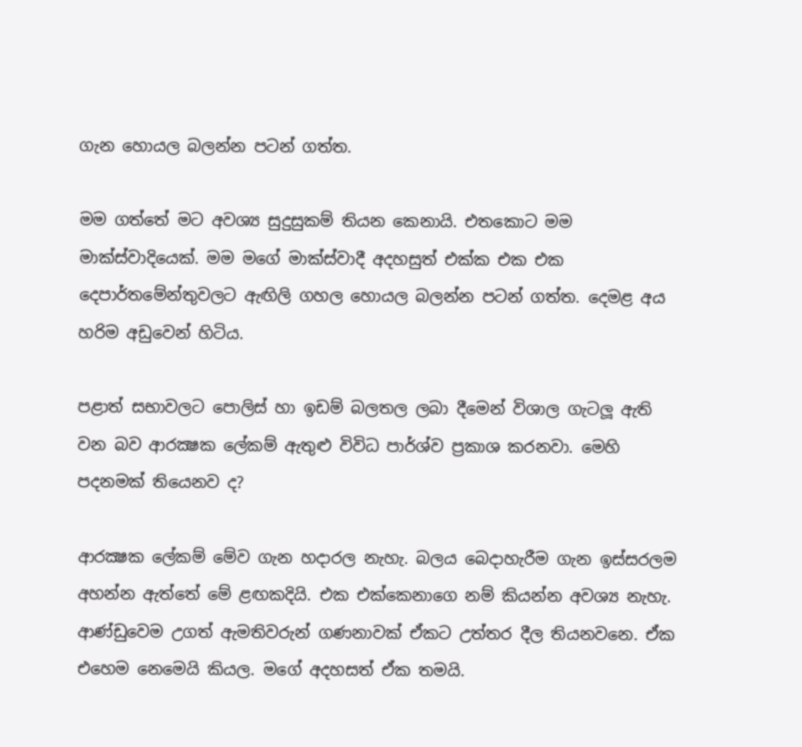ගැන හොයල බලන්න පටන් ගත්ත.

මම ගත්තේ මට අවශ්‍ය සුදුසුකම් තියන කෙනායි. එතකොට මම මාක්ස්වාදියෙක්. මම මගේ මාක්ස්වාදී අදහසුත් එක්ක එක එක දෙපාර්තමේන්තුවලට ඇඟිලි ගහල හොයල බලන්න පටන් ගත්ත. දෙමළ අය හරිම අඩුවෙන් හිටිය.

පළාත් සභාවලට පොලිස් හා ඉඩම් බලතල ලබා දීමෙන් විශාල ගැටලූ ඇති වන බව ආරක්‍ෂක ලේකම් ඇතුළු විවිධ පාර්ශ්ව ප්‍රකාශ කරනවා. මෙහි පදනමක් තියෙනව ද?

ආරක්‍ෂක ලේකම් මේව ගැන හදාරල නැහැ. බලය බෙදාහැරීම ගැන ඉස්සරලම අහන්න ඇත්තේ මේ ළඟකදියි. එක එක්කෙනාගෙ නම් කියන්න අවශ්‍ය නැහැ. ආණ්ඩුවෙම උගත් ඇමතිවරුන් ගණනාවක් ඒකට උත්තර දීල තියනවනෙ. ඒක එහෙම නෙමෙයි කියල. මගේ අදහසත් ඒක තමයි.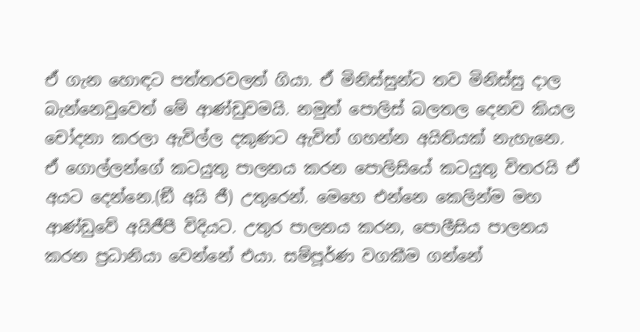ඒ ගැන හොඳට පත්තරවලත් ගියා. ඒ මිනිස්සුන්ට තව මිනිස්සු දාල බැන්නෙවුවෙත් මේ ආණ්ඩුවමයි. නමුත් පොලිස් බලතල දෙනව කියල චෝදනා කරලා ඇවිල්ල දකුණට ඇවිත් ගහන්න අයිතියක් නැහැනෙ. ඒ ගොල්ලන්ගේ කටයුතු පාලනය කරන පොලිසියේ කටයුතු විතරයි ඒ අයට දෙන්නෙ.(ඞී අයි ජී) උතුරෙන්. මෙහෙ එන්නෙ කෙලින්ම මහ ආණ්ඩුවේ අයිජීපී විදියට. උතුර පාලනය කරන, පොලීසිය පාලනය කරන ප්‍රධානියා වෙන්නේ එයා. සම්පූර්ණ වගකීම ගන්නේ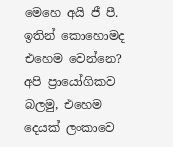මෙහෙ අයි ජී පී. ඉතින් කොහොමද එහෙම වෙන්නෙ? අපි ප්‍රායෝගිකව බලමු, එහෙම දෙයක් ලංකාවෙ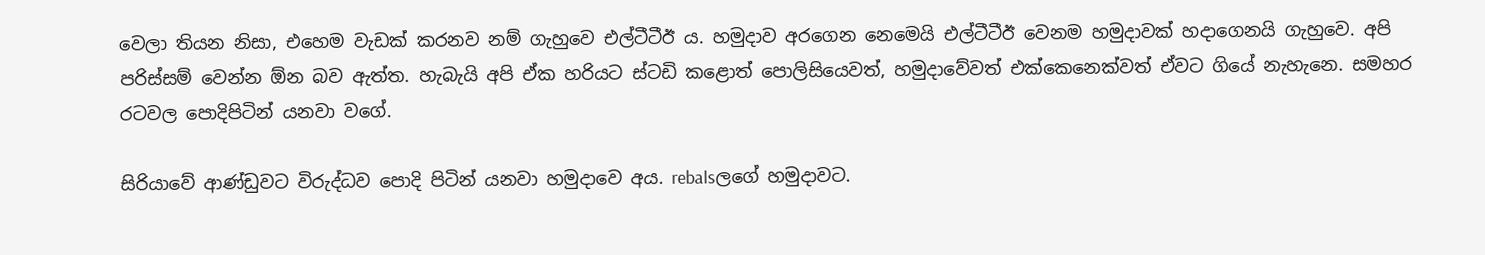වෙලා තියන නිසා, එහෙම වැඩක් කරනව නම් ගැහුවෙ එල්ටීටීඊ ය. හමුදාව අරගෙන නෙමෙයි එල්ටීටීඊ වෙනම හමුදාවක් හදාගෙනයි ගැහුවෙ. අපි පරිස්සම් වෙන්න ඕන බව ඇත්ත. හැබැයි අපි ඒක හරියට ස්ටඩි කළොත් පොලිසියෙවත්, හමුදාවේවත් එක්කෙනෙක්වත් ඒවට ගියේ නැහැනෙ. සමහර රටවල පොදිපිටින් යනවා වගේ.

සිරියාවේ ආණ්ඩුවට විරුද්ධව පොදි පිටින් යනවා හමුදාවෙ අය. rebalsලගේ හමුදාවට.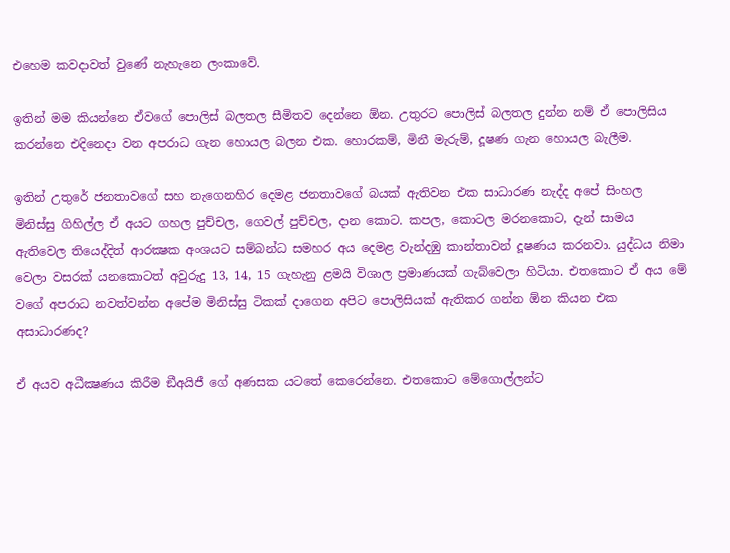එහෙම කවදාවත් වුණේ නැහැනෙ ලංකාවේ.

ඉතින් මම කියන්නෙ ඒවගේ පොලිස් බලතල සීමිතව දෙන්නෙ ඕන. උතුරට පොලිස් බලතල දුන්න නම් ඒ පොලිසිය කරන්නෙ එදිනෙදා වන අපරාධ ගැන හොයල බලන එක. හොරකම්, මිනී මැරුම්, දූෂණ ගැන හොයල බැලීම.

ඉතින් උතුරේ ජනතාවගේ සහ නැගෙනහිර දෙමළ ජනතාවගේ බයක් ඇතිවන එක සාධාරණ නැද්ද අපේ සිංහල මිනිස්සු ගිහිල්ල ඒ අයට ගහල පුච්චල, ගෙවල් පුච්චල, දාන කොට. කපල, කොටල මරනකොට, දැන් සාමය ඇතිවෙල තියෙද්දිත් ආරක්‍ෂක අංශයට සම්බන්ධ සමහර අය දෙමළ වැන්දඹු කාන්තාවන් දූෂණය කරනවා. යුද්ධය නිමා වෙලා වසරක් යනකොටත් අවුරුදු 13, 14, 15 ගැහැනු ළමයි විශාල ප්‍රමාණයක් ගැබ්වෙලා හිටියා. එතකොට ඒ අය මේ වගේ අපරාධ නවත්වන්න අපේම මිනිස්සු ටිකක් දාගෙන අපිට පොලිසියක් ඇතිකර ගන්න ඕන කියන එක අසාධාරණද?

ඒ අයව අධීක්‍ෂණය කිරීම ඞීඅයිජී ගේ අණසක යටතේ කෙරෙන්නෙ. එතකොට මේගොල්ලන්ට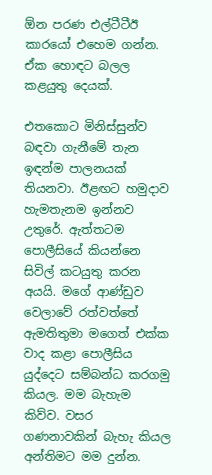ඕන පරණ එල්ටීටීඊ කාරයෝ එහෙම ගන්න. ඒක හොඳට බලල කළයුතු දෙයක්.

එතකොට මිනිස්සුන්ව බඳවා ගැනීමේ තැන ඉඳන්ම පාලනයක් තියනවා. ඊළඟට හමුදාව හැමතැනම ඉන්නව උතුරේ. ඇත්තටම පොලීසියේ කියන්නෙ සිවිල් කටයුතු කරන අයයි. මගේ ආණ්ඩුව වෙලාවේ රත්වත්තේ ඇමතිතුමා මගෙත් එක්ක වාද කළා පොලීසිය යුද්දෙට සම්බන්ධ කරගමු කියල. මම බැහැම කිව්ව. වසර ගණනාවකින් බැහැ කියල අන්තිමට මම දුන්න.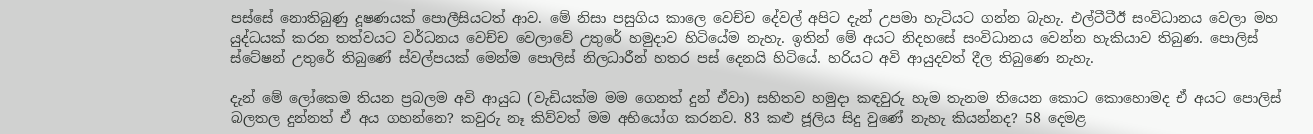පස්සේ නොතිබුණු දූෂණයක් පොලීසියටත් ආව. මේ නිසා පසුගිය කාලෙ වෙච්ච දේවල් අපිට දැන් උපමා හැටියට ගන්න බැහැ. එල්ටීටීඊ සංවිධානය වෙලා මහ යුද්ධයක් කරන තත්වයට වර්ධනය වෙච්ච වෙලාවේ උතුරේ හමුදාව හිටියේම නැහැ. ඉතින් මේ අයට නිදහසේ සංවිධානය වෙන්න හැකියාව තිබුණ. පොලිස් ස්ටේෂන් උතුරේ තිබුණේ ස්වල්පයක් මෙන්ම පොලිස් නිලධාරීන් හතර පස් දෙනයි හිටියේ. හරියට අවි ආයුදවත් දීල තිබුණෙ නැහැ.

දැන් මේ ලෝකෙම තියන ප්‍රබලම අවි ආයුධ (වැඩියක්ම මම ගෙනත් දුන් ඒවා) සහිතව හමුදා කඳවුරු හැම තැනම තියෙන කොට කොහොමද ඒ අයට පොලිස් බලතල දුන්නත් ඒ අය ගහන්නෙ? කවුරු නෑ කිව්වත් මම අභියෝග කරනව. 83 කළු ජූලිය සිදු වුණේ නැහැ කියන්නද? 58 දෙමළ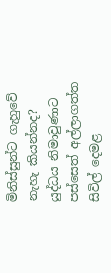මිනිස්සුන්ට ගැහුවේ නැහැ කියන්නද? යුද්ධය නිමාවුණාට පස්සෙත් අල්ලාගත්ත සිවිල් දෙමළ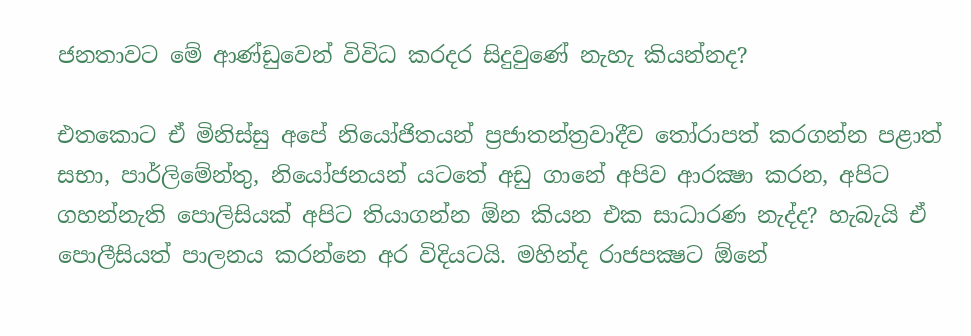ජනතාවට මේ ආණ්ඩුවෙන් විවිධ කරදර සිදුවුණේ නැහැ කියන්නද?

එතකොට ඒ මිනිස්සු අපේ නියෝජිතයන් ප්‍රජාතන්ත්‍රවාදීව තෝරාපත් කරගන්න පළාත් සභා, පාර්ලිමේන්තු, නියෝජනයන් යටතේ අඩු ගානේ අපිව ආරක්‍ෂා කරන, අපිට ගහන්නැති පොලිසියක් අපිට තියාගන්න ඕන කියන එක සාධාරණ නැද්ද? හැබැයි ඒ පොලීසියත් පාලනය කරන්නෙ අර විදියටයි. මහින්ද රාජපක්‍ෂට ඕනේ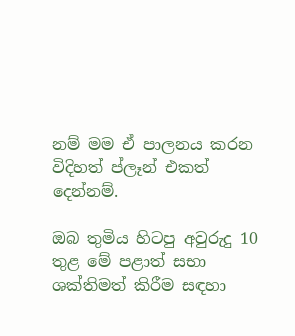නම් මම ඒ පාලනය කරන විදිහත් ප්ලෑන් එකත් දෙන්නම්.

ඔබ තුමිය හිටපු අවුරුදු 10 තුළ මේ පළාත් සභා ශක්තිමත් කිරීම සඳහා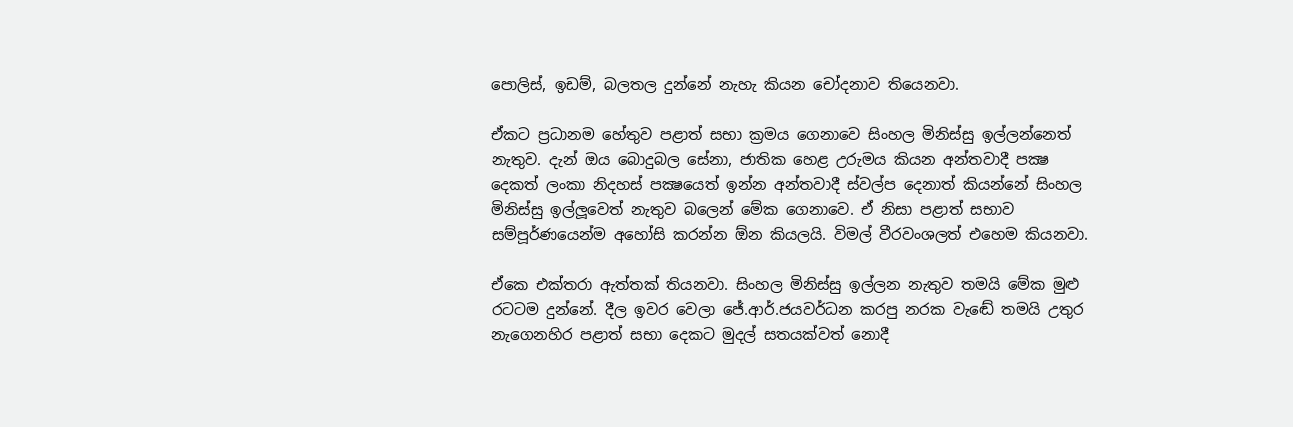පොලිස්, ඉඩම්, බලතල දුන්නේ නැහැ කියන චෝදනාව තියෙනවා.

ඒකට ප්‍රධානම හේතුව පළාත් සභා ක්‍රමය ගෙනාවෙ සිංහල මිනිස්සු ඉල්ලන්නෙත් නැතුව. දැන් ඔය බොදුබල සේනා, ජාතික හෙළ උරුමය කියන අන්තවාදී පක්‍ෂ දෙකත් ලංකා නිදහස් පක්‍ෂයෙත් ඉන්න අන්තවාදී ස්වල්ප දෙනාත් කියන්නේ සිංහල මිනිස්සු ඉල්ලූවෙත් නැතුව බලෙන් මේක ගෙනාවෙ. ඒ නිසා පළාත් සභාව සම්පූර්ණයෙන්ම අහෝසි කරන්න ඕන කියලයි. විමල් වීරවංශලත් එහෙම කියනවා.

ඒකෙ එක්තරා ඇත්තක් තියනවා. සිංහල මිනිස්සු ඉල්ලන නැතුව තමයි මේක මුළු රටටම දුන්නේ. දීල ඉවර වෙලා ජේ.ආර්.ජයවර්ධන කරපු නරක වැඬේ තමයි උතුර නැගෙනහිර පළාත් සභා දෙකට මුදල් සතයක්වත් නොදී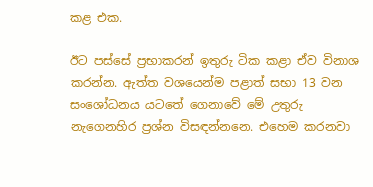කළ එක.

ඊට පස්සේ ප්‍රභාකරන් ඉතුරු ටික කළා ඒව විනාශ කරන්න. ඇත්ත වශයෙන්ම පළාත් සභා 13 වන සංශෝධනය යටතේ ගෙනාවේ මේ උතුරු නැගෙනහිර ප්‍රශ්න විසඳන්නනෙ. එහෙම කරනවා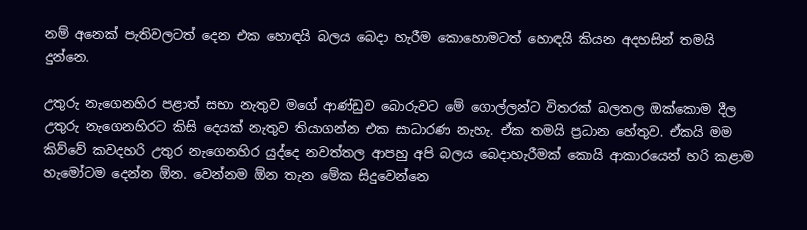නම් අනෙක් පැතිවලටත් දෙන එක හොඳයි බලය බෙදා හැරීම කොහොමටත් හොඳයි කියන අදහසින් තමයි දුන්නෙ.

උතුරු නැගෙනහිර පළාත් සභා නැතුව මගේ ආණ්ඩුව බොරුවට මේ ගොල්ලන්ට විතරක් බලතල ඔක්කොම දීල උතුරු නැගෙනහිරට කිසි දෙයක් නැතුව තියාගන්න එක සාධාරණ නැහැ. ඒක තමයි ප්‍රධාන හේතුව. ඒකයි මම කිව්වේ කවදහරි උතුර නැගෙනහිර යුද්දෙ නවත්තල ආපහු අපි බලය බෙදාහැරීමක් කොයි ආකාරයෙන් හරි කළාම හැමෝටම දෙන්න ඕන. වෙන්නම ඕන තැන මේක සිදුවෙන්නෙ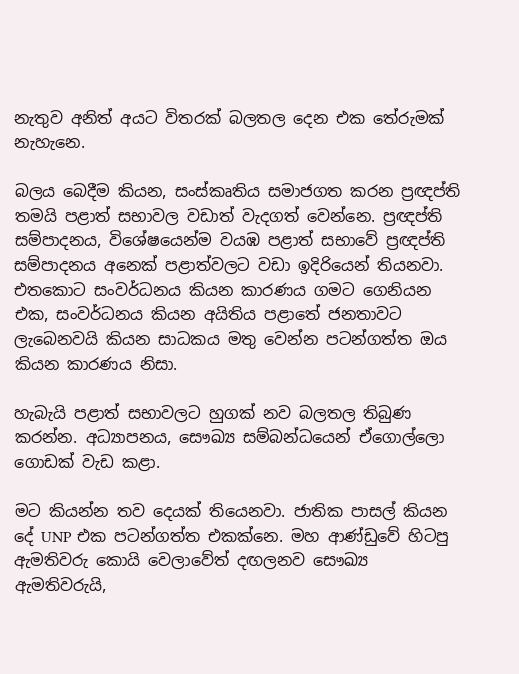නැතුව අනිත් අයට විතරක් බලතල දෙන එක තේරුමක් නැහැනෙ.

බලය බෙදීම කියන, සංස්කෘතිය සමාජගත කරන ප්‍රඥප්ති තමයි පළාත් සභාවල වඩාත් වැදගත් වෙන්නෙ. ප්‍රඥප්ති සම්පාදනය, විශේෂයෙන්ම වයඹ පළාත් සභාවේ ප්‍රඥප්ති සම්පාදනය අනෙක් පළාත්වලට වඩා ඉදිරියෙන් තියනවා. එතකොට සංවර්ධනය කියන කාරණය ගමට ගෙනියන එක, සංවර්ධනය කියන අයිතිය පළාතේ ජනතාවට ලැබෙනවයි කියන සාධකය මතු වෙන්න පටන්ගත්ත ඔය කියන කාරණය නිසා.

හැබැයි පළාත් සභාවලට හුගක් නව බලතල තිබුණ කරන්න. අධ්‍යාපනය, සෞඛ්‍ය සම්බන්ධයෙන් ඒගොල්ලො ගොඩක් වැඩ කළා.

මට කියන්න තව දෙයක් තියෙනවා. ජාතික පාසල් කියන දේ UNP එක පටන්ගත්ත එකක්නෙ. මහ ආණ්ඩුවේ හිටපු ඇමතිවරු කොයි වෙලාවේත් දඟලනව සෞඛ්‍ය ඇමතිවරුයි,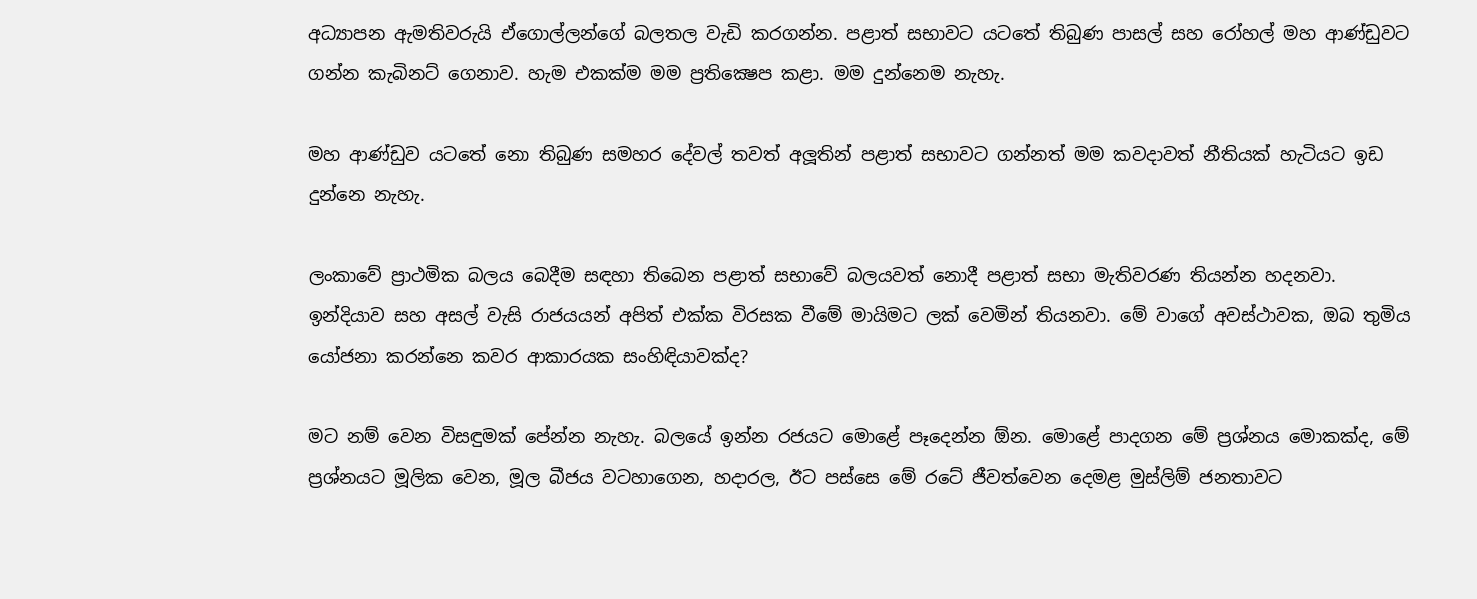අධ්‍යාපන ඇමතිවරුයි ඒගොල්ලන්ගේ බලතල වැඩි කරගන්න. පළාත් සභාවට යටතේ තිබුණ පාසල් සහ රෝහල් මහ ආණ්ඩුවට ගන්න කැබිනට් ගෙනාව. හැම එකක්ම මම ප්‍රතික්‍ෂෙප කළා. මම දුන්නෙම නැහැ.

මහ ආණ්ඩුව යටතේ නො තිබුණ සමහර දේවල් තවත් අලූතින් පළාත් සභාවට ගන්නත් මම කවදාවත් නීතියක් හැටියට ඉඩ දුන්නෙ නැහැ.

ලංකාවේ ප්‍රාථමික බලය බෙදීම සඳහා තිබෙන පළාත් සභාවේ බලයවත් නොදී පළාත් සභා මැතිවරණ තියන්න හදනවා. ඉන්දියාව සහ අසල් වැසි රාජයයන් අපිත් එක්ක විරසක වීමේ මායිමට ලක් වෙමින් තියනවා. මේ වාගේ අවස්ථාවක, ඔබ තුමිය යෝජනා කරන්නෙ කවර ආකාරයක සංහිඳියාවක්ද?

මට නම් වෙන විසඳුමක් පේන්න නැහැ. බලයේ ඉන්න රජයට මොළේ පෑදෙන්න ඕන. මොළේ පාදගන මේ ප්‍රශ්නය මොකක්ද, මේ ප්‍රශ්නයට මූලික වෙන, මූල බීජය වටහාගෙන, හදාරල, ඊට පස්සෙ මේ රටේ ජීවත්වෙන දෙමළ මුස්ලිම් ජනතාවට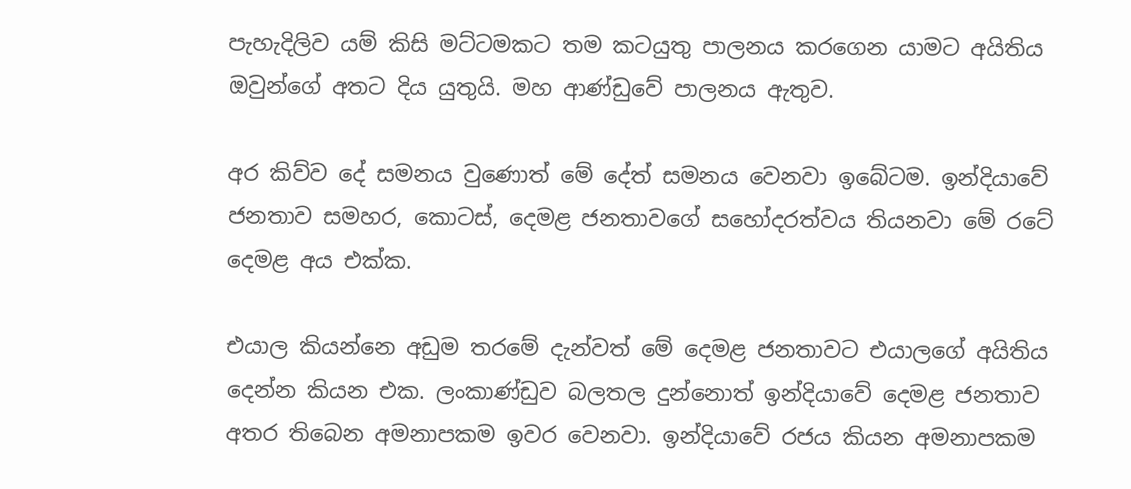පැහැදිලිව යම් කිසි මට්ටමකට තම කටයුතු පාලනය කරගෙන යාමට අයිතිය ඔවුන්ගේ අතට දිය යුතුයි. මහ ආණ්ඩුවේ පාලනය ඇතුව.

අර කිව්ව දේ සමනය වුණොත් මේ දේත් සමනය වෙනවා ඉබේටම. ඉන්දියාවේ ජනතාව සමහර, කොටස්, දෙමළ ජනතාවගේ සහෝදරත්වය තියනවා මේ රටේ දෙමළ අය එක්ක.

එයාල කියන්නෙ අඩුම තරමේ දැන්වත් මේ දෙමළ ජනතාවට එයාලගේ අයිතිය දෙන්න කියන එක. ලංකාණ්ඩුව බලතල දුන්නොත් ඉන්දියාවේ දෙමළ ජනතාව අතර තිබෙන අමනාපකම ඉවර වෙනවා. ඉන්දියාවේ රජය කියන අමනාපකම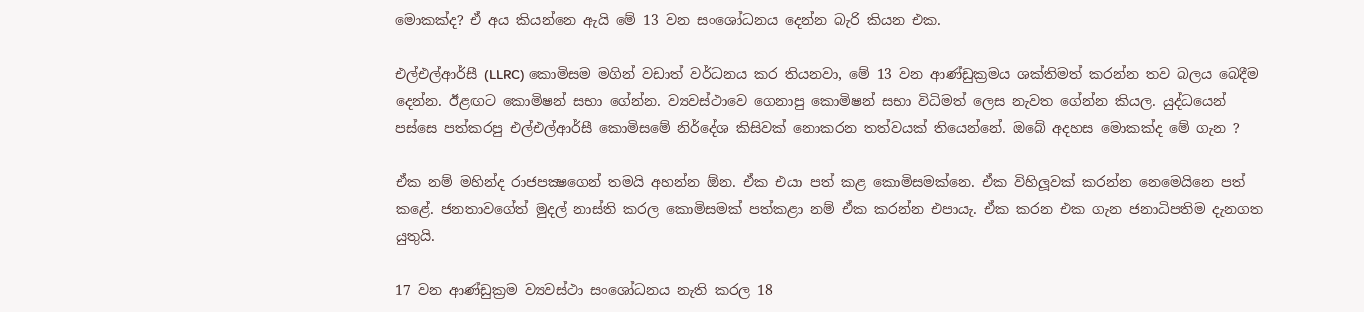මොකක්ද? ඒ අය කියන්නෙ ඇයි මේ 13 වන සංශෝධනය දෙන්න බැරි කියන එක.

එල්එල්ආර්සී (LLRC) කොමිසම මගින් වඩාත් වර්ධනය කර තියනවා, මේ 13 වන ආණ්ඩුක්‍රමය ශක්තිමත් කරන්න තව බලය බෙදීම දෙන්න. ඊළඟට කොමිෂන් සභා ගේන්න. ව්‍යවස්ථාවෙ ගෙනාපු කොමිෂන් සභා විධිමත් ලෙස නැවත ගේන්න කියල. යුද්ධයෙන් පස්සෙ පත්කරපු එල්එල්ආර්සී කොමිසමේ නිර්දේශ කිසිවක් නොකරන තත්වයක් තියෙන්නේ. ඔබේ අදහස මොකක්ද මේ ගැන ?

ඒක නම් මහින්ද රාජපක්‍ෂගෙන් තමයි අහන්න ඕන. ඒක එයා පත් කළ කොමිසමක්නෙ. ඒක විහිලූවක් කරන්න නෙමෙයිනෙ පත් කළේ. ජනතාවගේත් මුදල් නාස්ති කරල කොමිසමක් පත්කළා නම් ඒක කරන්න එපායැ. ඒක කරන එක ගැන ජනාධිපතිම දැනගත යුතුයි.

17 වන ආණ්ඩුක්‍රම ව්‍යවස්ථා සංශෝධනය නැති කරල 18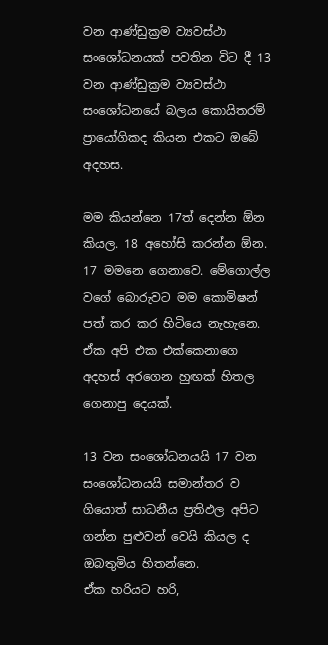වන ආණ්ඩුක්‍රම ව්‍යවස්ථා සංශෝධනයක් පවතින විට දී 13 වන ආණ්ඩුක්‍රම ව්‍යවස්ථා සංශෝධනයේ බලය කොයිතරම් ප්‍රායෝගිකද කියන එකට ඔබේ අදහස.

මම කියන්නෙ 17ත් දෙන්න ඕන කියල. 18 අහෝසි කරන්න ඕන. 17 මමනෙ ගෙනාවෙ. මේගොල්ල වගේ බොරුවට මම කොමිෂන් පත් කර කර හිටියෙ නැහැනෙ. ඒක අපි එක එක්කෙනාගෙ අදහස් අරගෙන හුඟක් හිතල ගෙනාපු දෙයක්.

13 වන සංශෝධනයයි 17 වන සංශෝධනයයි සමාන්තර ව ගියොත් සාධනීය ප්‍රතිඵල අපිට ගන්න පුළුවන් වෙයි කියල ද ඔබතුමිය හිතන්නෙ.
ඒක හරියට හරි,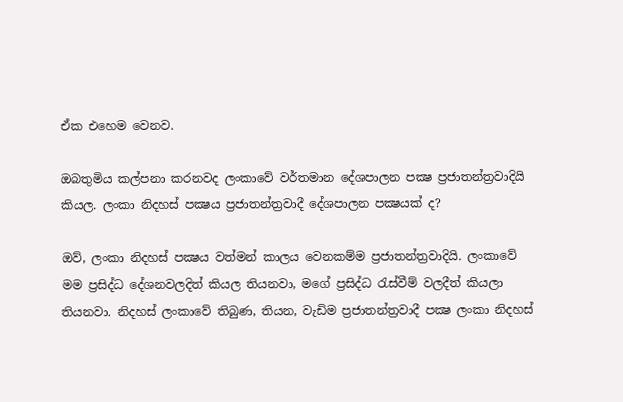ඒක එහෙම වෙනව.

ඔබතුමිය කල්පනා කරනවද ලංකාවේ වර්තමාන දේශපාලන පක්‍ෂ ප්‍රජාතන්ත්‍රවාදියි කියල. ලංකා නිදහස් පක්‍ෂය ප්‍රජාතන්ත්‍රවාදී දේශපාලන පක්‍ෂයක් ද?

ඔව්, ලංකා නිදහස් පක්‍ෂය වත්මන් කාලය වෙනකම්ම ප්‍රජාතන්ත්‍රවාදියි. ලංකාවේ මම ප්‍රසිද්ධ දේශනවලදිත් කියල තියනවා, මගේ ප්‍රසිද්ධ රැස්වීම් වලදීත් කියලා තියනවා. නිදහස් ලංකාවේ තිබුණ, තියන, වැඩිම ප්‍රජාතන්ත්‍රවාදී පක්‍ෂ ලංකා නිදහස්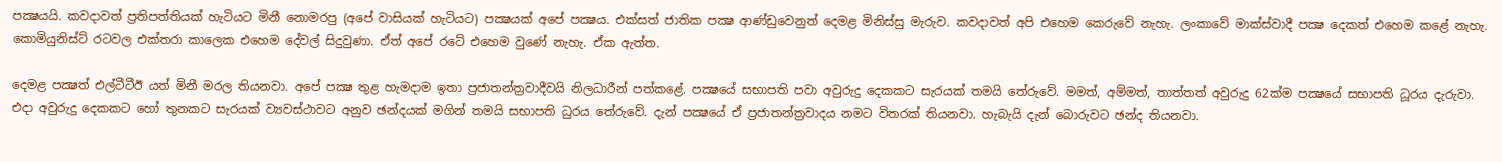පක්‍ෂයයි. කවදාවත් ප්‍රතිපත්තියක් හැටියට මිනී නොමරපු (අපේ වාසියක් හැටියට) පක්‍ෂයක් අපේ පක්‍ෂය. එක්සත් ජාතික පක්‍ෂ ආණ්ඩුවෙනුත් දෙමළ මිනිස්සු මැරුව. කවදාවත් අපි එහෙම කෙරුවේ නැහැ. ලංකාවේ මාක්ස්වාදී පක්‍ෂ දෙකත් එහෙම කළේ නැහැ. කොමියුනිස්ට් රටවල එක්තරා කාලෙක එහෙම දේවල් සිදුවුණා. ඒත් අපේ රටේ එහෙම වුණේ නැහැ. ඒක ඇත්ත.

දෙමළ පක්‍ෂත් එල්ටීටීඊ යත් මිනී මරල තියනවා. අපේ පක්‍ෂ තුළ හැමදාම ඉතා ප්‍රජාතන්ත්‍රවාදීවයි නිලධාරීන් පත්කළේ. පක්‍ෂයේ සභාපති පවා අවුරුදු දෙකකට සැරයක් තමයි තේරුවේ. මමත්, අම්මත්, තාත්තත් අවුරුදු 62ක්ම පක්‍ෂයේ සභාපති ධූරය දැරුවා. එදා අවුරුදු දෙකකට හෝ තුනකට සැරයක් ව්‍යවස්ථාවට අනුව ඡන්දයක් මගින් තමයි සභාපති ධුරය තේරුවේ. දැන් පක්‍ෂයේ ඒ ප්‍රජාතන්ත්‍රවාදය නමට විතරක් තියනවා. හැබැයි දැන් බොරුවට ඡන්ද තියනවා.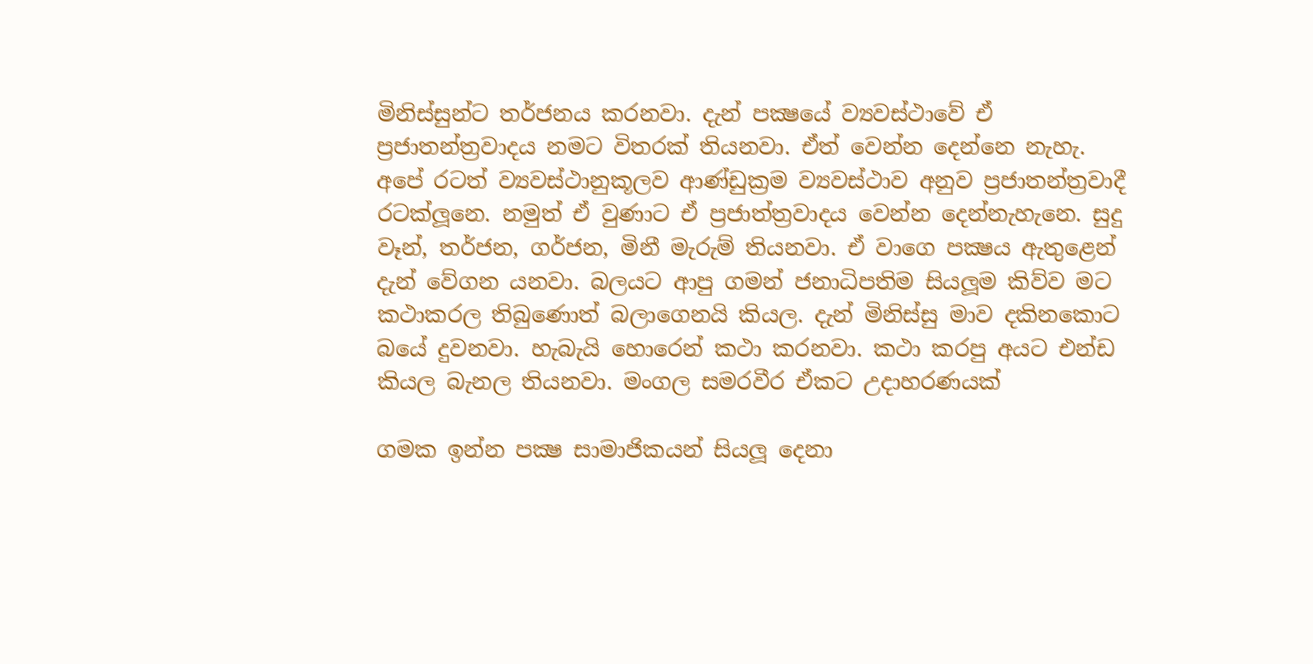මිනිස්සුන්ට තර්ජනය කරනවා. දැන් පක්‍ෂයේ ව්‍යවස්ථාවේ ඒ ප්‍රජාතන්ත්‍රවාදය නමට විතරක් තියනවා. ඒත් වෙන්න දෙන්නෙ නැහැ. අපේ රටත් ව්‍යවස්ථානුකූලව ආණ්ඩුක්‍රම ව්‍යවස්ථාව අනුව ප්‍රජාතන්ත්‍රවාදී රටක්ලූනෙ. නමුත් ඒ වුණාට ඒ ප්‍රජාත්ත්‍රවාදය වෙන්න දෙන්නැහැනෙ. සුදු වෑන්, තර්ජන, ගර්ජන, මිනී මැරුම් තියනවා. ඒ වාගෙ පක්‍ෂය ඇතුළෙන් දැන් වේගන යනවා. බලයට ආපු ගමන් ජනාධිපතිම සියලූම කිව්ව මට කථාකරල තිබුණොත් බලාගෙනයි කියල. දැන් මිනිස්සු මාව දකිනකොට බයේ දුවනවා. හැබැයි හොරෙන් කථා කරනවා. කථා කරපු අයට එන්ඩ කියල බැනල තියනවා. මංගල සමරවීර ඒකට උදාහරණයක්

ගමක ඉන්න පක්‍ෂ සාමාජිකයන් සියලූ දෙනා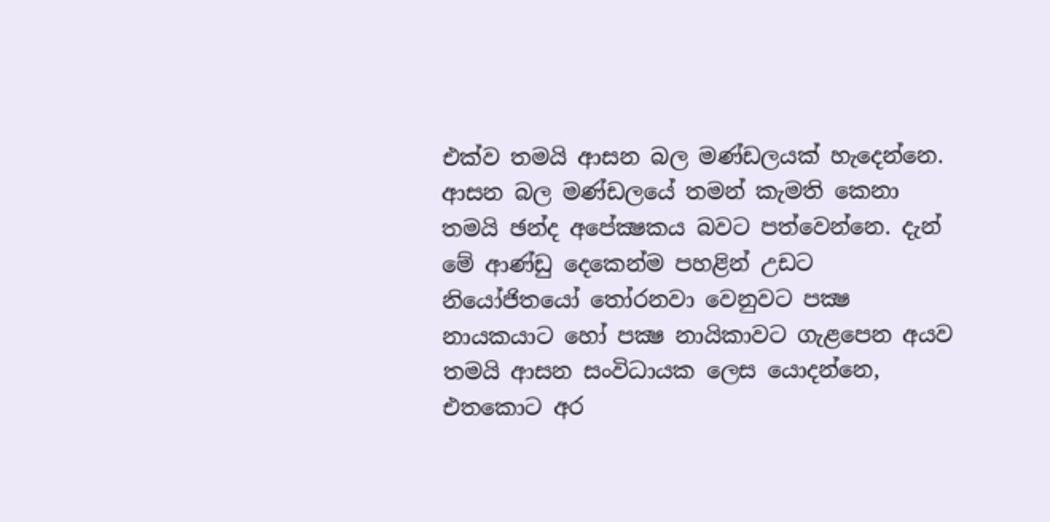එක්ව තමයි ආසන බල මණ්ඩලයක් හැදෙන්නෙ. ආසන බල මණ්ඩලයේ තමන් කැමති කෙනා තමයි ඡන්ද අපේක්‍ෂකය බවට පත්වෙන්නෙ. දැන් මේ ආණ්ඩු දෙකෙන්ම පහළින් උඩට නියෝජිතයෝ තෝරනවා වෙනුවට පක්‍ෂ නායකයාට හෝ පක්‍ෂ නායිකාවට ගැළපෙන අයව තමයි ආසන සංවිධායක ලෙස යොදන්නෙ, එතකොට අර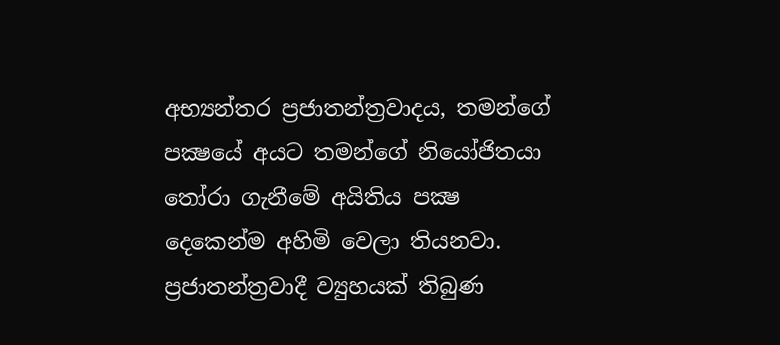අභ්‍යන්තර ප්‍රජාතන්ත්‍රවාදය, තමන්ගේ පක්‍ෂයේ අයට තමන්ගේ නියෝජිතයා තෝරා ගැනීමේ අයිතිය පක්‍ෂ දෙකෙන්ම අහිමි වෙලා තියනවා. ප්‍රජාතන්ත්‍රවාදී ව්‍යුහයක් තිබුණ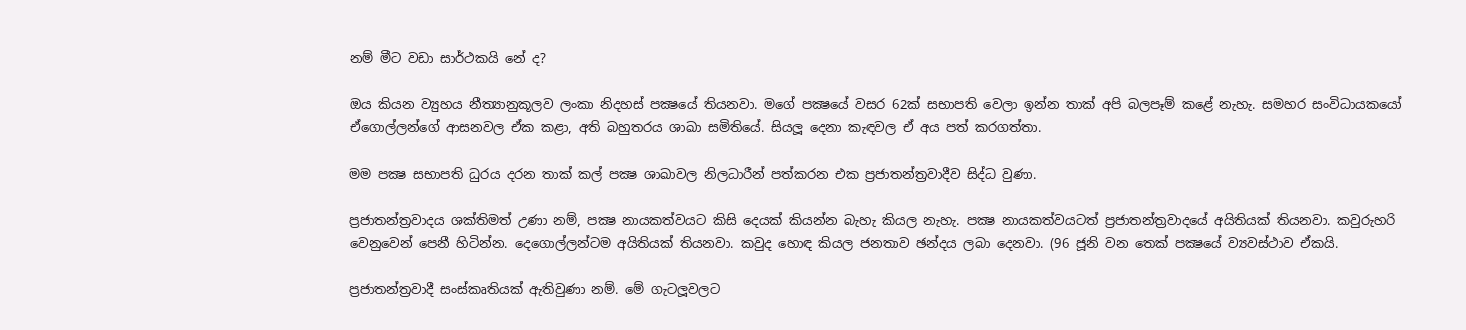නම් මීට වඩා සාර්ථකයි නේ ද?

ඔය කියන ව්‍යුහය නීත්‍යානුකූලව ලංකා නිදහස් පක්‍ෂයේ තියනවා. මගේ පක්‍ෂයේ වසර 62ක් සභාපති වෙලා ඉන්න තාක් අපි බලපෑම් කළේ නැහැ. සමහර සංවිධායකයෝ ඒගොල්ලන්ගේ ආසනවල ඒක කළා, අති බහුතරය ශාඛා සමිතියේ. සියලූ දෙනා කැඳවල ඒ අය පත් කරගත්තා.

මම පක්‍ෂ සභාපති ධුරය දරන තාක් කල් පක්‍ෂ ශාඛාවල නිලධාරීන් පත්කරන එක ප්‍රජාතන්ත්‍රවාදීව සිද්ධ වුණා.

ප්‍රජාතන්ත්‍රවාදය ශක්තිමත් උණා නම්, පක්‍ෂ නායකත්වයට කිසි දෙයක් කියන්න බැහැ කියල නැහැ. පක්‍ෂ නායකත්වයටත් ප්‍රජාතන්ත්‍රවාදයේ අයිතියක් තියනවා. කවුරුහරි වෙනුවෙන් පෙනී හිටින්න. දෙගොල්ලන්ටම අයිතියක් තියනවා. කවුද හොඳ කියල ජනතාව ඡන්දය ලබා දෙනවා. (96 ජූනි වන තෙක් පක්‍ෂයේ ව්‍යවස්ථාව ඒකයි.

ප්‍රජාතන්ත්‍රවාදී සංස්කෘතියක් ඇතිවුණා නම්. මේ ගැටලූවලට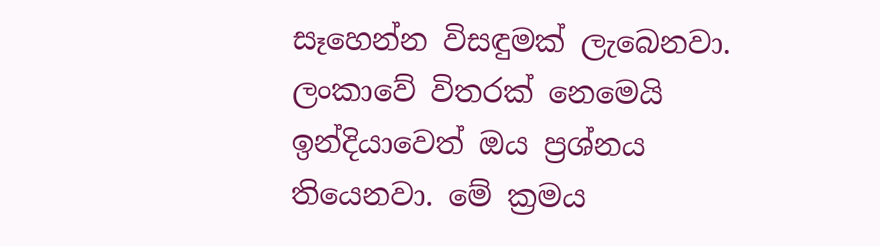සෑහෙන්න විසඳුමක් ලැබෙනවා. ලංකාවේ විතරක් නෙමෙයි ඉන්දියාවෙත් ඔය ප්‍රශ්නය තියෙනවා. මේ ක්‍රමය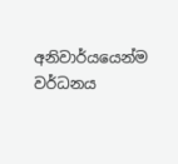අනිවාර්යයෙන්ම වර්ධනය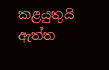කළයුතුයි ඇත්ත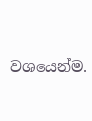වශයෙන්ම.